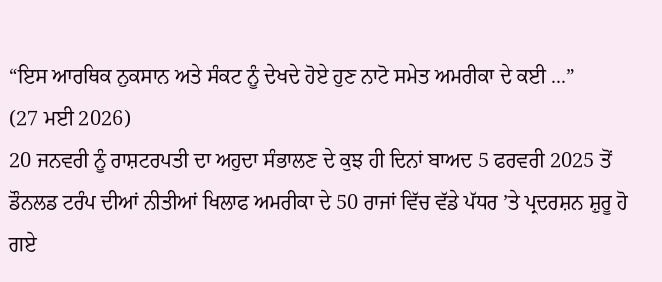“ਇਸ ਆਰਥਿਕ ਨੁਕਸਾਨ ਅਤੇ ਸੰਕਟ ਨੂੰ ਦੇਖਦੇ ਹੋਏ ਹੁਣ ਨਾਟੋ ਸਮੇਤ ਅਮਰੀਕਾ ਦੇ ਕਈ ...”
(27 ਮਈ 2026)
20 ਜਨਵਰੀ ਨੂੰ ਰਾਸ਼ਟਰਪਤੀ ਦਾ ਅਹੁਦਾ ਸੰਭਾਲਣ ਦੇ ਕੁਝ ਹੀ ਦਿਨਾਂ ਬਾਅਦ 5 ਫਰਵਰੀ 2025 ਤੋਂ ਡੌਨਲਡ ਟਰੰਪ ਦੀਆਂ ਨੀਤੀਆਂ ਖਿਲਾਫ ਅਮਰੀਕਾ ਦੇ 50 ਰਾਜਾਂ ਵਿੱਚ ਵੱਡੇ ਪੱਧਰ ’ਤੇ ਪ੍ਰਦਰਸ਼ਨ ਸ਼ੁਰੂ ਹੋ ਗਏ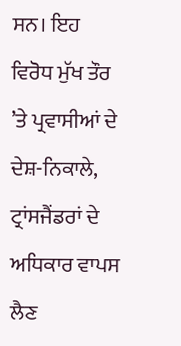ਸਨ। ਇਹ ਵਿਰੋਧ ਮੁੱਖ ਤੌਰ ’ਤੇ ਪ੍ਰਵਾਸੀਆਂ ਦੇ ਦੇਸ਼-ਨਿਕਾਲੇ, ਟ੍ਰਾਂਸਜੈਂਡਰਾਂ ਦੇ ਅਧਿਕਾਰ ਵਾਪਸ ਲੈਣ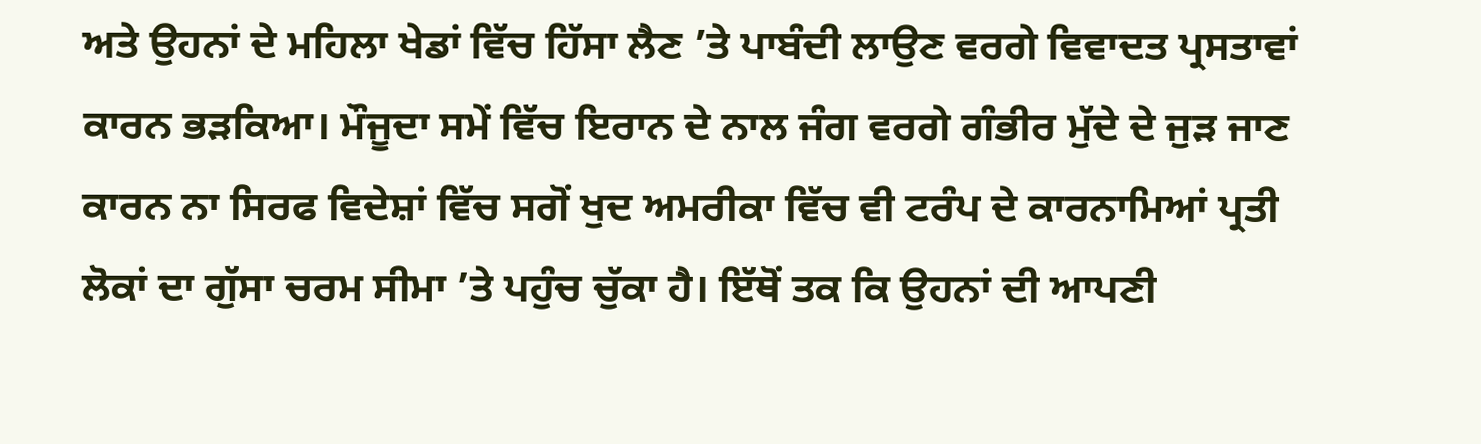ਅਤੇ ਉਹਨਾਂ ਦੇ ਮਹਿਲਾ ਖੇਡਾਂ ਵਿੱਚ ਹਿੱਸਾ ਲੈਣ ’ਤੇ ਪਾਬੰਦੀ ਲਾਉਣ ਵਰਗੇ ਵਿਵਾਦਤ ਪ੍ਰਸਤਾਵਾਂ ਕਾਰਨ ਭੜਕਿਆ। ਮੌਜੂਦਾ ਸਮੇਂ ਵਿੱਚ ਇਰਾਨ ਦੇ ਨਾਲ ਜੰਗ ਵਰਗੇ ਗੰਭੀਰ ਮੁੱਦੇ ਦੇ ਜੁੜ ਜਾਣ ਕਾਰਨ ਨਾ ਸਿਰਫ ਵਿਦੇਸ਼ਾਂ ਵਿੱਚ ਸਗੋਂ ਖੁਦ ਅਮਰੀਕਾ ਵਿੱਚ ਵੀ ਟਰੰਪ ਦੇ ਕਾਰਨਾਮਿਆਂ ਪ੍ਰਤੀ ਲੋਕਾਂ ਦਾ ਗੁੱਸਾ ਚਰਮ ਸੀਮਾ ’ਤੇ ਪਹੁੰਚ ਚੁੱਕਾ ਹੈ। ਇੱਥੋਂ ਤਕ ਕਿ ਉਹਨਾਂ ਦੀ ਆਪਣੀ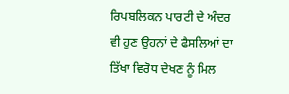ਰਿਪਬਲਿਕਨ ਪਾਰਟੀ ਦੇ ਅੰਦਰ ਵੀ ਹੁਣ ਉਹਨਾਂ ਦੇ ਫੈਸਲਿਆਂ ਦਾ ਤਿੱਖਾ ਵਿਰੋਧ ਦੇਖਣ ਨੂੰ ਮਿਲ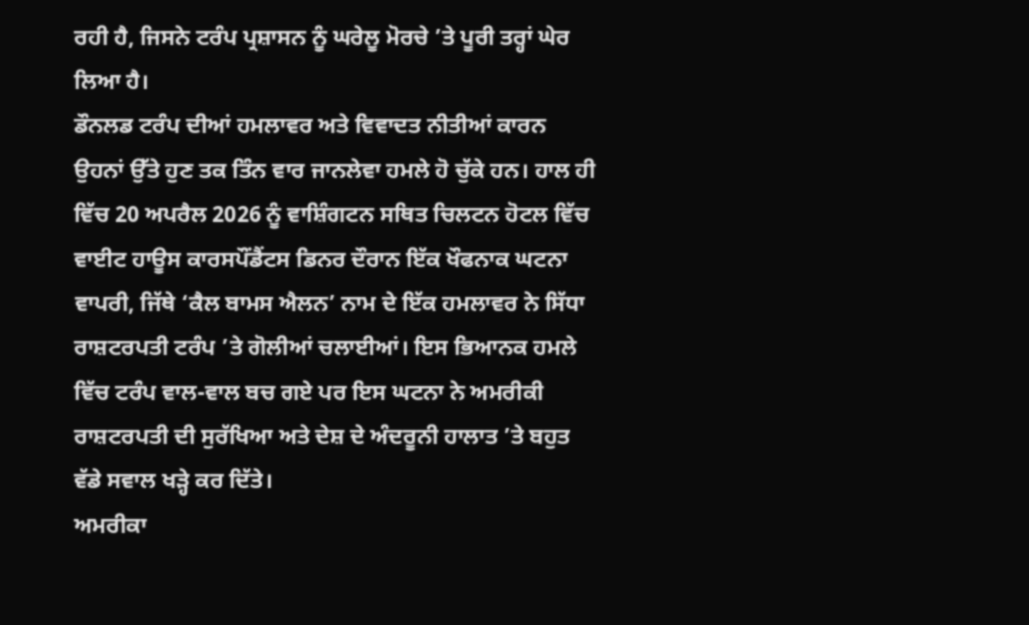ਰਹੀ ਹੈ, ਜਿਸਨੇ ਟਰੰਪ ਪ੍ਰਸ਼ਾਸਨ ਨੂੰ ਘਰੇਲੂ ਮੋਰਚੇ ’ਤੇ ਪੂਰੀ ਤਰ੍ਹਾਂ ਘੇਰ ਲਿਆ ਹੈ।
ਡੌਨਲਡ ਟਰੰਪ ਦੀਆਂ ਹਮਲਾਵਰ ਅਤੇ ਵਿਵਾਦਤ ਨੀਤੀਆਂ ਕਾਰਨ ਉਹਨਾਂ ਉੱਤੇ ਹੁਣ ਤਕ ਤਿੰਨ ਵਾਰ ਜਾਨਲੇਵਾ ਹਮਲੇ ਹੋ ਚੁੱਕੇ ਹਨ। ਹਾਲ ਹੀ ਵਿੱਚ 20 ਅਪਰੈਲ 2026 ਨੂੰ ਵਾਸ਼ਿੰਗਟਨ ਸਥਿਤ ਚਿਲਟਨ ਹੋਟਲ ਵਿੱਚ ਵਾਈਟ ਹਾਊਸ ਕਾਰਸਪੌਂਡੈਂਟਸ ਡਿਨਰ ਦੌਰਾਨ ਇੱਕ ਖੌਫਨਾਕ ਘਟਨਾ ਵਾਪਰੀ, ਜਿੱਥੇ ‘ਕੈਲ ਬਾਮਸ ਐਲਨ’ ਨਾਮ ਦੇ ਇੱਕ ਹਮਲਾਵਰ ਨੇ ਸਿੱਧਾ ਰਾਸ਼ਟਰਪਤੀ ਟਰੰਪ ’ਤੇ ਗੋਲੀਆਂ ਚਲਾਈਆਂ। ਇਸ ਭਿਆਨਕ ਹਮਲੇ ਵਿੱਚ ਟਰੰਪ ਵਾਲ-ਵਾਲ ਬਚ ਗਏ ਪਰ ਇਸ ਘਟਨਾ ਨੇ ਅਮਰੀਕੀ ਰਾਸ਼ਟਰਪਤੀ ਦੀ ਸੁਰੱਖਿਆ ਅਤੇ ਦੇਸ਼ ਦੇ ਅੰਦਰੂਨੀ ਹਾਲਾਤ ’ਤੇ ਬਹੁਤ ਵੱਡੇ ਸਵਾਲ ਖੜ੍ਹੇ ਕਰ ਦਿੱਤੇ।
ਅਮਰੀਕਾ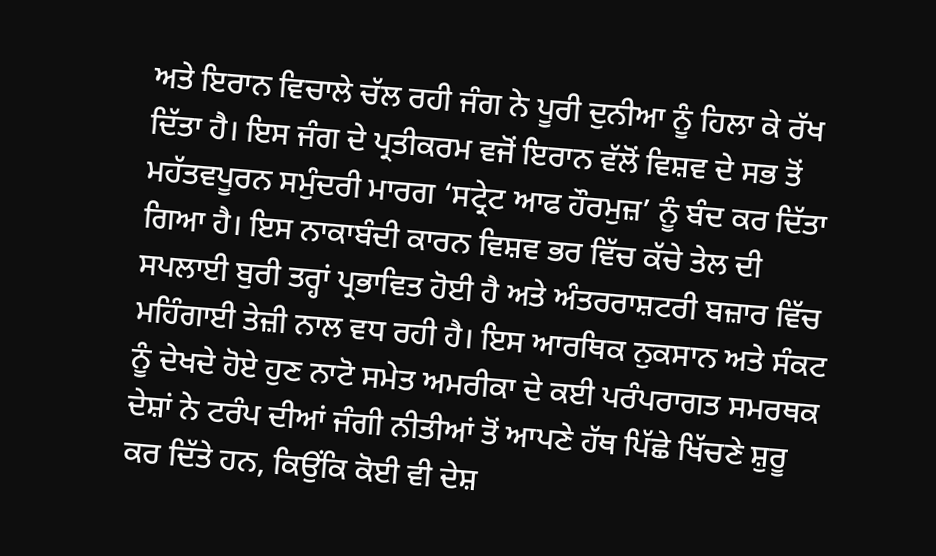ਅਤੇ ਇਰਾਨ ਵਿਚਾਲੇ ਚੱਲ ਰਹੀ ਜੰਗ ਨੇ ਪੂਰੀ ਦੁਨੀਆ ਨੂੰ ਹਿਲਾ ਕੇ ਰੱਖ ਦਿੱਤਾ ਹੈ। ਇਸ ਜੰਗ ਦੇ ਪ੍ਰਤੀਕਰਮ ਵਜੋਂ ਇਰਾਨ ਵੱਲੋਂ ਵਿਸ਼ਵ ਦੇ ਸਭ ਤੋਂ ਮਹੱਤਵਪੂਰਨ ਸਮੁੰਦਰੀ ਮਾਰਗ ‘ਸਟ੍ਰੇਟ ਆਫ ਹੌਰਮੁਜ਼’ ਨੂੰ ਬੰਦ ਕਰ ਦਿੱਤਾ ਗਿਆ ਹੈ। ਇਸ ਨਾਕਾਬੰਦੀ ਕਾਰਨ ਵਿਸ਼ਵ ਭਰ ਵਿੱਚ ਕੱਚੇ ਤੇਲ ਦੀ ਸਪਲਾਈ ਬੁਰੀ ਤਰ੍ਹਾਂ ਪ੍ਰਭਾਵਿਤ ਹੋਈ ਹੈ ਅਤੇ ਅੰਤਰਰਾਸ਼ਟਰੀ ਬਜ਼ਾਰ ਵਿੱਚ ਮਹਿੰਗਾਈ ਤੇਜ਼ੀ ਨਾਲ ਵਧ ਰਹੀ ਹੈ। ਇਸ ਆਰਥਿਕ ਨੁਕਸਾਨ ਅਤੇ ਸੰਕਟ ਨੂੰ ਦੇਖਦੇ ਹੋਏ ਹੁਣ ਨਾਟੋ ਸਮੇਤ ਅਮਰੀਕਾ ਦੇ ਕਈ ਪਰੰਪਰਾਗਤ ਸਮਰਥਕ ਦੇਸ਼ਾਂ ਨੇ ਟਰੰਪ ਦੀਆਂ ਜੰਗੀ ਨੀਤੀਆਂ ਤੋਂ ਆਪਣੇ ਹੱਥ ਪਿੱਛੇ ਖਿੱਚਣੇ ਸ਼ੁਰੂ ਕਰ ਦਿੱਤੇ ਹਨ, ਕਿਉਂਕਿ ਕੋਈ ਵੀ ਦੇਸ਼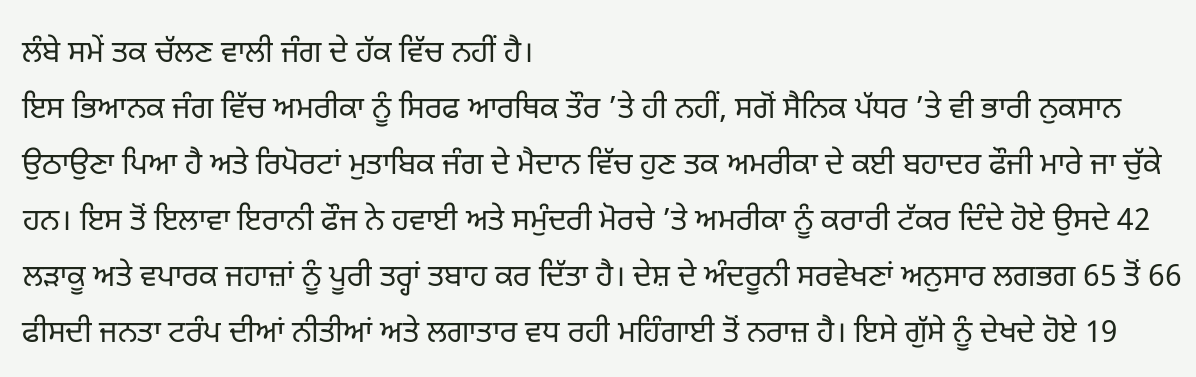ਲੰਬੇ ਸਮੇਂ ਤਕ ਚੱਲਣ ਵਾਲੀ ਜੰਗ ਦੇ ਹੱਕ ਵਿੱਚ ਨਹੀਂ ਹੈ।
ਇਸ ਭਿਆਨਕ ਜੰਗ ਵਿੱਚ ਅਮਰੀਕਾ ਨੂੰ ਸਿਰਫ ਆਰਥਿਕ ਤੌਰ ’ਤੇ ਹੀ ਨਹੀਂ, ਸਗੋਂ ਸੈਨਿਕ ਪੱਧਰ ’ਤੇ ਵੀ ਭਾਰੀ ਨੁਕਸਾਨ ਉਠਾਉਣਾ ਪਿਆ ਹੈ ਅਤੇ ਰਿਪੋਰਟਾਂ ਮੁਤਾਬਿਕ ਜੰਗ ਦੇ ਮੈਦਾਨ ਵਿੱਚ ਹੁਣ ਤਕ ਅਮਰੀਕਾ ਦੇ ਕਈ ਬਹਾਦਰ ਫੌਜੀ ਮਾਰੇ ਜਾ ਚੁੱਕੇ ਹਨ। ਇਸ ਤੋਂ ਇਲਾਵਾ ਇਰਾਨੀ ਫੌਜ ਨੇ ਹਵਾਈ ਅਤੇ ਸਮੁੰਦਰੀ ਮੋਰਚੇ ’ਤੇ ਅਮਰੀਕਾ ਨੂੰ ਕਰਾਰੀ ਟੱਕਰ ਦਿੰਦੇ ਹੋਏ ਉਸਦੇ 42 ਲੜਾਕੂ ਅਤੇ ਵਪਾਰਕ ਜਹਾਜ਼ਾਂ ਨੂੰ ਪੂਰੀ ਤਰ੍ਹਾਂ ਤਬਾਹ ਕਰ ਦਿੱਤਾ ਹੈ। ਦੇਸ਼ ਦੇ ਅੰਦਰੂਨੀ ਸਰਵੇਖਣਾਂ ਅਨੁਸਾਰ ਲਗਭਗ 65 ਤੋਂ 66 ਫੀਸਦੀ ਜਨਤਾ ਟਰੰਪ ਦੀਆਂ ਨੀਤੀਆਂ ਅਤੇ ਲਗਾਤਾਰ ਵਧ ਰਹੀ ਮਹਿੰਗਾਈ ਤੋਂ ਨਰਾਜ਼ ਹੈ। ਇਸੇ ਗੁੱਸੇ ਨੂੰ ਦੇਖਦੇ ਹੋਏ 19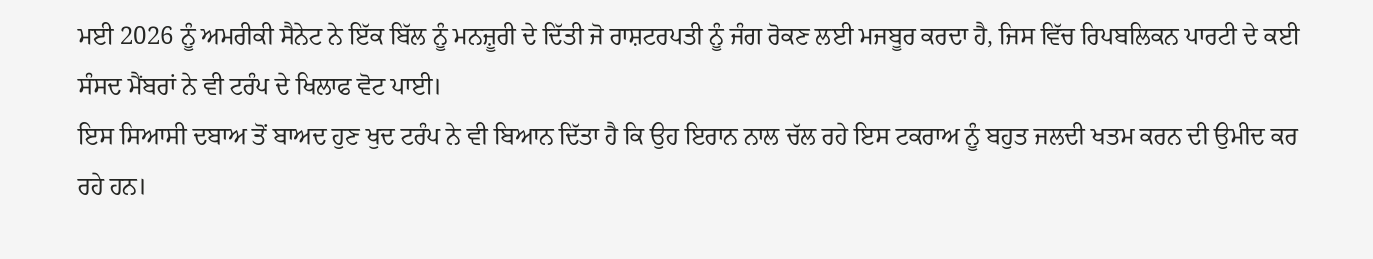ਮਈ 2026 ਨੂੰ ਅਮਰੀਕੀ ਸੈਨੇਟ ਨੇ ਇੱਕ ਬਿੱਲ ਨੂੰ ਮਨਜ਼ੂਰੀ ਦੇ ਦਿੱਤੀ ਜੋ ਰਾਸ਼ਟਰਪਤੀ ਨੂੰ ਜੰਗ ਰੋਕਣ ਲਈ ਮਜਬੂਰ ਕਰਦਾ ਹੈ, ਜਿਸ ਵਿੱਚ ਰਿਪਬਲਿਕਨ ਪਾਰਟੀ ਦੇ ਕਈ ਸੰਸਦ ਮੈਂਬਰਾਂ ਨੇ ਵੀ ਟਰੰਪ ਦੇ ਖਿਲਾਫ ਵੋਟ ਪਾਈ।
ਇਸ ਸਿਆਸੀ ਦਬਾਅ ਤੋਂ ਬਾਅਦ ਹੁਣ ਖੁਦ ਟਰੰਪ ਨੇ ਵੀ ਬਿਆਨ ਦਿੱਤਾ ਹੈ ਕਿ ਉਹ ਇਰਾਨ ਨਾਲ ਚੱਲ ਰਹੇ ਇਸ ਟਕਰਾਅ ਨੂੰ ਬਹੁਤ ਜਲਦੀ ਖਤਮ ਕਰਨ ਦੀ ਉਮੀਦ ਕਰ ਰਹੇ ਹਨ।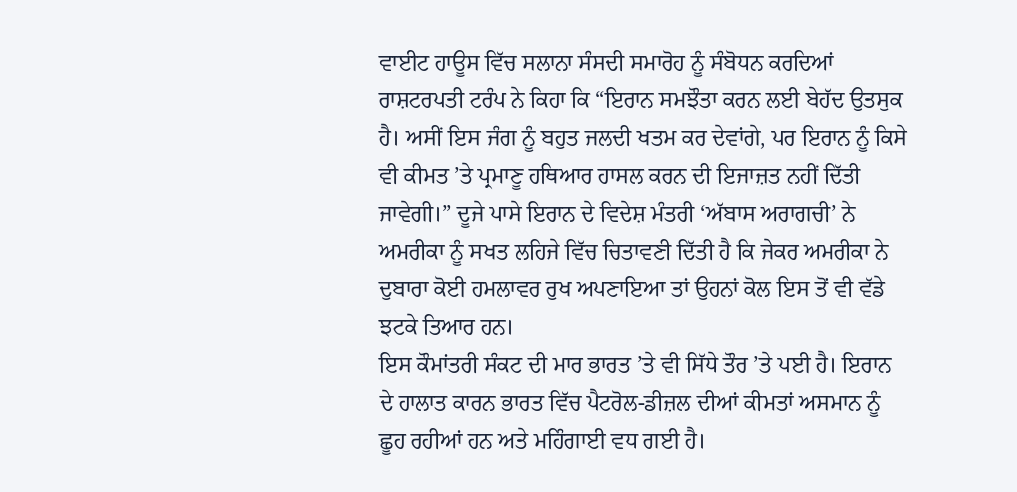ਵਾਈਟ ਹਾਊਸ ਵਿੱਚ ਸਲਾਨਾ ਸੰਸਦੀ ਸਮਾਰੋਹ ਨੂੰ ਸੰਬੋਧਨ ਕਰਦਿਆਂ ਰਾਸ਼ਟਰਪਤੀ ਟਰੰਪ ਨੇ ਕਿਹਾ ਕਿ “ਇਰਾਨ ਸਮਝੌਤਾ ਕਰਨ ਲਈ ਬੇਹੱਦ ਉਤਸੁਕ ਹੈ। ਅਸੀਂ ਇਸ ਜੰਗ ਨੂੰ ਬਹੁਤ ਜਲਦੀ ਖਤਮ ਕਰ ਦੇਵਾਂਗੇ, ਪਰ ਇਰਾਨ ਨੂੰ ਕਿਸੇ ਵੀ ਕੀਮਤ ’ਤੇ ਪ੍ਰਮਾਣੂ ਹਥਿਆਰ ਹਾਸਲ ਕਰਨ ਦੀ ਇਜਾਜ਼ਤ ਨਹੀਂ ਦਿੱਤੀ ਜਾਵੇਗੀ।” ਦੂਜੇ ਪਾਸੇ ਇਰਾਨ ਦੇ ਵਿਦੇਸ਼ ਮੰਤਰੀ ‘ਅੱਬਾਸ ਅਰਾਗਚੀ’ ਨੇ ਅਮਰੀਕਾ ਨੂੰ ਸਖਤ ਲਹਿਜੇ ਵਿੱਚ ਚਿਤਾਵਣੀ ਦਿੱਤੀ ਹੈ ਕਿ ਜੇਕਰ ਅਮਰੀਕਾ ਨੇ ਦੁਬਾਰਾ ਕੋਈ ਹਮਲਾਵਰ ਰੁਖ ਅਪਣਾਇਆ ਤਾਂ ਉਹਨਾਂ ਕੋਲ ਇਸ ਤੋਂ ਵੀ ਵੱਡੇ ਝਟਕੇ ਤਿਆਰ ਹਨ।
ਇਸ ਕੌਮਾਂਤਰੀ ਸੰਕਟ ਦੀ ਮਾਰ ਭਾਰਤ ’ਤੇ ਵੀ ਸਿੱਧੇ ਤੌਰ ’ਤੇ ਪਈ ਹੈ। ਇਰਾਨ ਦੇ ਹਾਲਾਤ ਕਾਰਨ ਭਾਰਤ ਵਿੱਚ ਪੈਟਰੋਲ-ਡੀਜ਼ਲ ਦੀਆਂ ਕੀਮਤਾਂ ਅਸਮਾਨ ਨੂੰ ਛੂਹ ਰਹੀਆਂ ਹਨ ਅਤੇ ਮਹਿੰਗਾਈ ਵਧ ਗਈ ਹੈ।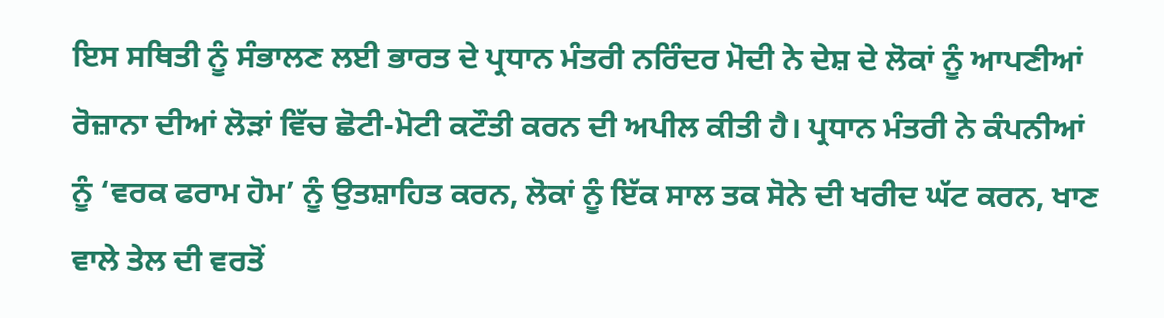ਇਸ ਸਥਿਤੀ ਨੂੰ ਸੰਭਾਲਣ ਲਈ ਭਾਰਤ ਦੇ ਪ੍ਰਧਾਨ ਮੰਤਰੀ ਨਰਿੰਦਰ ਮੋਦੀ ਨੇ ਦੇਸ਼ ਦੇ ਲੋਕਾਂ ਨੂੰ ਆਪਣੀਆਂ ਰੋਜ਼ਾਨਾ ਦੀਆਂ ਲੋੜਾਂ ਵਿੱਚ ਛੋਟੀ-ਮੋਟੀ ਕਟੌਤੀ ਕਰਨ ਦੀ ਅਪੀਲ ਕੀਤੀ ਹੈ। ਪ੍ਰਧਾਨ ਮੰਤਰੀ ਨੇ ਕੰਪਨੀਆਂ ਨੂੰ ‘ਵਰਕ ਫਰਾਮ ਹੋਮ’ ਨੂੰ ਉਤਸ਼ਾਹਿਤ ਕਰਨ, ਲੋਕਾਂ ਨੂੰ ਇੱਕ ਸਾਲ ਤਕ ਸੋਨੇ ਦੀ ਖਰੀਦ ਘੱਟ ਕਰਨ, ਖਾਣ ਵਾਲੇ ਤੇਲ ਦੀ ਵਰਤੋਂ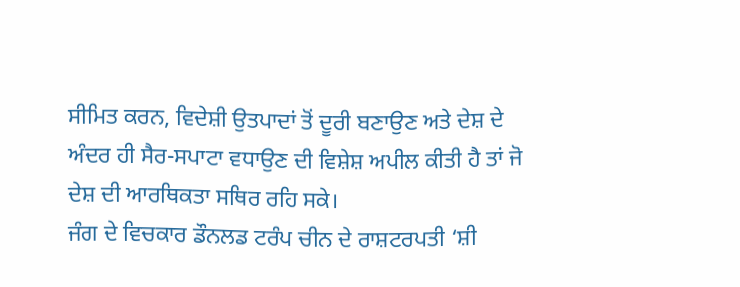ਸੀਮਿਤ ਕਰਨ, ਵਿਦੇਸ਼ੀ ਉਤਪਾਦਾਂ ਤੋਂ ਦੂਰੀ ਬਣਾਉਣ ਅਤੇ ਦੇਸ਼ ਦੇ ਅੰਦਰ ਹੀ ਸੈਰ-ਸਪਾਟਾ ਵਧਾਉਣ ਦੀ ਵਿਸ਼ੇਸ਼ ਅਪੀਲ ਕੀਤੀ ਹੈ ਤਾਂ ਜੋ ਦੇਸ਼ ਦੀ ਆਰਥਿਕਤਾ ਸਥਿਰ ਰਹਿ ਸਕੇ।
ਜੰਗ ਦੇ ਵਿਚਕਾਰ ਡੌਨਲਡ ਟਰੰਪ ਚੀਨ ਦੇ ਰਾਸ਼ਟਰਪਤੀ ‘ਸ਼ੀ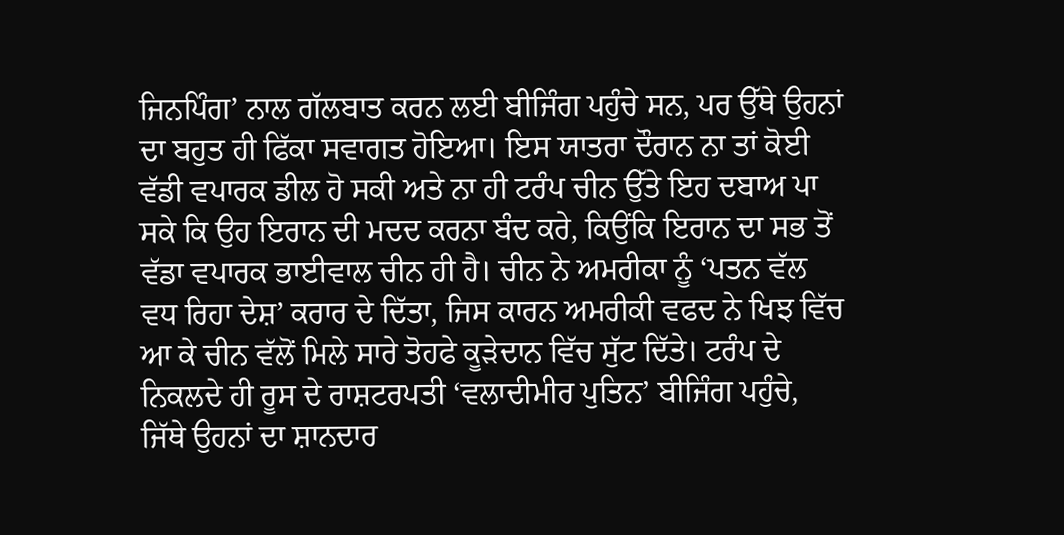ਜਿਨਪਿੰਗ’ ਨਾਲ ਗੱਲਬਾਤ ਕਰਨ ਲਈ ਬੀਜਿੰਗ ਪਹੁੰਚੇ ਸਨ, ਪਰ ਉੱਥੇ ਉਹਨਾਂ ਦਾ ਬਹੁਤ ਹੀ ਫਿੱਕਾ ਸਵਾਗਤ ਹੋਇਆ। ਇਸ ਯਾਤਰਾ ਦੌਰਾਨ ਨਾ ਤਾਂ ਕੋਈ ਵੱਡੀ ਵਪਾਰਕ ਡੀਲ ਹੋ ਸਕੀ ਅਤੇ ਨਾ ਹੀ ਟਰੰਪ ਚੀਨ ਉੱਤੇ ਇਹ ਦਬਾਅ ਪਾ ਸਕੇ ਕਿ ਉਹ ਇਰਾਨ ਦੀ ਮਦਦ ਕਰਨਾ ਬੰਦ ਕਰੇ, ਕਿਉਂਕਿ ਇਰਾਨ ਦਾ ਸਭ ਤੋਂ ਵੱਡਾ ਵਪਾਰਕ ਭਾਈਵਾਲ ਚੀਨ ਹੀ ਹੈ। ਚੀਨ ਨੇ ਅਮਰੀਕਾ ਨੂੰ ‘ਪਤਨ ਵੱਲ ਵਧ ਰਿਹਾ ਦੇਸ਼’ ਕਰਾਰ ਦੇ ਦਿੱਤਾ, ਜਿਸ ਕਾਰਨ ਅਮਰੀਕੀ ਵਫਦ ਨੇ ਖਿਝ ਵਿੱਚ ਆ ਕੇ ਚੀਨ ਵੱਲੋਂ ਮਿਲੇ ਸਾਰੇ ਤੋਹਫੇ ਕੂੜੇਦਾਨ ਵਿੱਚ ਸੁੱਟ ਦਿੱਤੇ। ਟਰੰਪ ਦੇ ਨਿਕਲਦੇ ਹੀ ਰੂਸ ਦੇ ਰਾਸ਼ਟਰਪਤੀ ‘ਵਲਾਦੀਮੀਰ ਪੁਤਿਨ’ ਬੀਜਿੰਗ ਪਹੁੰਚੇ, ਜਿੱਥੇ ਉਹਨਾਂ ਦਾ ਸ਼ਾਨਦਾਰ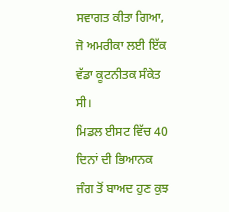ਸਵਾਗਤ ਕੀਤਾ ਗਿਆ, ਜੋ ਅਮਰੀਕਾ ਲਈ ਇੱਕ ਵੱਡਾ ਕੂਟਨੀਤਕ ਸੰਕੇਤ ਸੀ।
ਮਿਡਲ ਈਸਟ ਵਿੱਚ 40 ਦਿਨਾਂ ਦੀ ਭਿਆਨਕ ਜੰਗ ਤੋਂ ਬਾਅਦ ਹੁਣ ਕੁਝ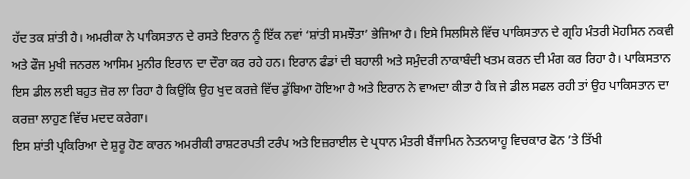ਹੱਦ ਤਕ ਸ਼ਾਂਤੀ ਹੈ। ਅਮਰੀਕਾ ਨੇ ਪਾਕਿਸਤਾਨ ਦੇ ਰਸਤੇ ਇਰਾਨ ਨੂੰ ਇੱਕ ਨਵਾਂ ‘ਸ਼ਾਂਤੀ ਸਮਝੌਤਾ’ ਭੇਜਿਆ ਹੈ। ਇਸੇ ਸਿਲਸਿਲੇ ਵਿੱਚ ਪਾਕਿਸਤਾਨ ਦੇ ਗ੍ਰਹਿ ਮੰਤਰੀ ਮੋਹਸਿਨ ਨਕਵੀ ਅਤੇ ਫੌਜ ਮੁਖੀ ਜਨਰਲ ਆਸਿਮ ਮੁਨੀਰ ਇਰਾਨ ਦਾ ਦੌਰਾ ਕਰ ਰਹੇ ਹਨ। ਇਰਾਨ ਫੰਡਾਂ ਦੀ ਬਹਾਲੀ ਅਤੇ ਸਮੁੰਦਰੀ ਨਾਕਾਬੰਦੀ ਖਤਮ ਕਰਨ ਦੀ ਮੰਗ ਕਰ ਰਿਹਾ ਹੈ। ਪਾਕਿਸਤਾਨ ਇਸ ਡੀਲ ਲਈ ਬਹੁਤ ਜ਼ੋਰ ਲਾ ਰਿਹਾ ਹੈ ਕਿਉਂਕਿ ਉਹ ਖੁਦ ਕਰਜ਼ੇ ਵਿੱਚ ਡੁੱਬਿਆ ਹੋਇਆ ਹੈ ਅਤੇ ਇਰਾਨ ਨੇ ਵਾਅਦਾ ਕੀਤਾ ਹੈ ਕਿ ਜੇ ਡੀਲ ਸਫਲ ਰਹੀ ਤਾਂ ਉਹ ਪਾਕਿਸਤਾਨ ਦਾ ਕਰਜ਼ਾ ਲਾਹੁਣ ਵਿੱਚ ਮਦਦ ਕਰੇਗਾ।
ਇਸ ਸ਼ਾਂਤੀ ਪ੍ਰਕਿਰਿਆ ਦੇ ਸ਼ੁਰੂ ਹੋਣ ਕਾਰਨ ਅਮਰੀਕੀ ਰਾਸ਼ਟਰਪਤੀ ਟਰੰਪ ਅਤੇ ਇਜ਼ਰਾਈਲ ਦੇ ਪ੍ਰਧਾਨ ਮੰਤਰੀ ਬੈਂਜਾਮਿਨ ਨੇਤਨਯਾਹੂ ਵਿਚਕਾਰ ਫੋਨ ’ਤੇ ਤਿੱਖੀ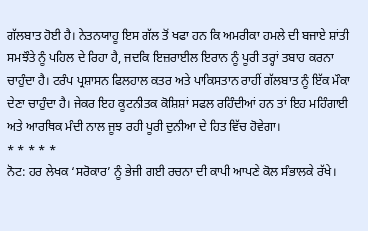ਗੱਲਬਾਤ ਹੋਈ ਹੈ। ਨੇਤਨਯਾਹੂ ਇਸ ਗੱਲ ਤੋਂ ਖਫਾ ਹਨ ਕਿ ਅਮਰੀਕਾ ਹਮਲੇ ਦੀ ਬਜਾਏ ਸ਼ਾਂਤੀ ਸਮਝੌਤੇ ਨੂੰ ਪਹਿਲ ਦੇ ਰਿਹਾ ਹੈ, ਜਦਕਿ ਇਜ਼ਰਾਈਲ ਇਰਾਨ ਨੂੰ ਪੂਰੀ ਤਰ੍ਹਾਂ ਤਬਾਹ ਕਰਨਾ ਚਾਹੁੰਦਾ ਹੈ। ਟਰੰਪ ਪ੍ਰਸ਼ਾਸਨ ਫਿਲਹਾਲ ਕਤਰ ਅਤੇ ਪਾਕਿਸਤਾਨ ਰਾਹੀਂ ਗੱਲਬਾਤ ਨੂੰ ਇੱਕ ਮੌਕਾ ਦੇਣਾ ਚਾਹੁੰਦਾ ਹੈ। ਜੇਕਰ ਇਹ ਕੂਟਨੀਤਕ ਕੋਸ਼ਿਸ਼ਾਂ ਸਫਲ ਰਹਿੰਦੀਆਂ ਹਨ ਤਾਂ ਇਹ ਮਹਿੰਗਾਈ ਅਤੇ ਆਰਥਿਕ ਮੰਦੀ ਨਾਲ ਜੂਝ ਰਹੀ ਪੂਰੀ ਦੁਨੀਆ ਦੇ ਹਿਤ ਵਿੱਚ ਹੋਵੇਗਾ।
* * * * *
ਨੋਟ: ਹਰ ਲੇਖਕ ‘ਸਰੋਕਾਰ’ ਨੂੰ ਭੇਜੀ ਗਈ ਰਚਨਾ ਦੀ ਕਾਪੀ ਆਪਣੇ ਕੋਲ ਸੰਭਾਲਕੇ ਰੱਖੇ।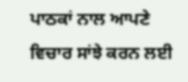ਪਾਠਕਾਂ ਨਾਲ ਆਪਣੇ ਵਿਚਾਰ ਸਾਂਝੇ ਕਰਨ ਲਈ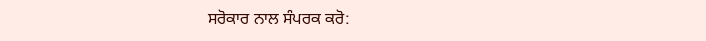ਸਰੋਕਾਰ ਨਾਲ ਸੰਪਰਕ ਕਰੋ: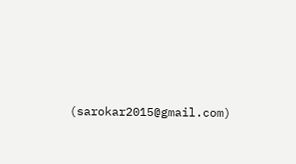(sarokar2015@gmail.com)